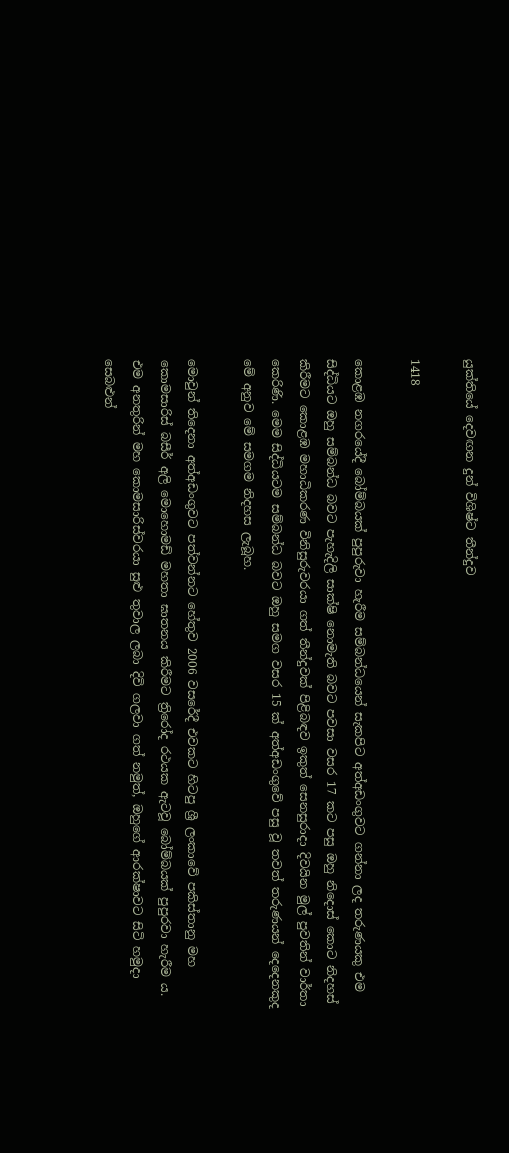යුක්තියේ දෙවඟන දුන් විශිෂ්ට තීන්දුව

1418

කොළඹ නගරයේදී බෝම්බයක් පුපුරුවා හැරීම සම්බන්ධයෙන් සැකපිට අත්අඩංගුවට ගන්නා ලද තරුණයකු එම සිද්ධියට ඔහු සම්බන්ධ බවට පැහැදිලි සාක්ෂි නොමැති බවට පවසා වසර 17 කට පසු ඔහු නිදොස් කොට නිදහස් කිරීමට කොළඹ මහාධිකරණ විනිසුරුවරයා ගත් තීන්දුවක් පිළිබඳව ඉකුත් සෙනසුරාදා දිවයින මුල් පුවතින් වාර්තා කෙරිණි. මෙම සිද්ධියටම සම්බන්ධ බවට ඔහු සමග වසර 15 ක් අත්අඩංගුවේ පසු වූ තවත් තරුණයන් දෙදෙනකුද මේ අනුව මේ සමගම නිදහස ලැබූහ.

මොවුන් තිදෙනා අත්අඩංගුවට පත්වන්නට හේතුව 2006 වසරේදී එවකට හිටපු ශ්‍රී ලංකාවේ පකිස්තානු මහ කොමසාරිස් බසීර් අලි මොහොමඩ් මහතා ඝාතනය කිරීමට ත්‍රිරෝද රථයක ඇටවූ බෝම්බයක් පුපුරවා හැරීම ය. එම අනතුරින් මහ කොමසාරිස්වරයා සුළු තුවාල ලබා දිවි ගලවා ගත් නමුත්, ඔහුගේ ආරක්ෂාවට සිටි හමුදා සෙබළුන්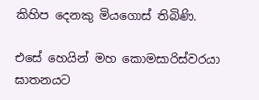කිහිප දෙනකු මියගොස් තිබිණි.

එසේ හෙයින් මහ කොමසාරිස්වරයා ඝාතනයට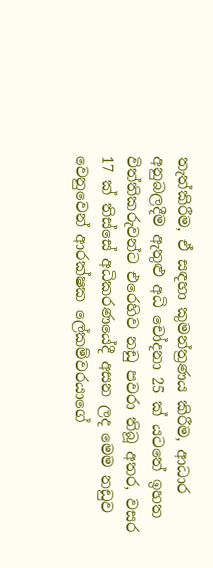තැත්කිරීම, ඒ සඳහා කුමන්ත්‍රණය කිරීම, ආධාර අනුබලදීම ඇතුළු අධි චෝදනා 25 ක් යටතේ ඉහත විත්තිකරුවන්ට එරෙහිව නඩු පවරා තිබූ අතර, වසර 17 ක් තිස්සේ අධිකරණයේදී අසන ලද මෙම නඩුව වෙනුවෙන් ආරක්ෂක ලේකම්වරයාගේ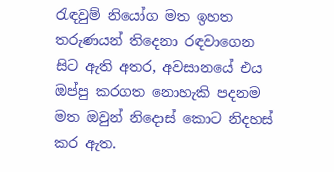රැඳවුම් නියෝග මත ඉහත තරුණයන් තිදෙනා රඳවාගෙන සිට ඇති අතර, අවසානයේ එය ඔප්පු කරගත නොහැකි පදනම මත ඔවුන් නිදොස් කොට නිදහස් කර ඇත.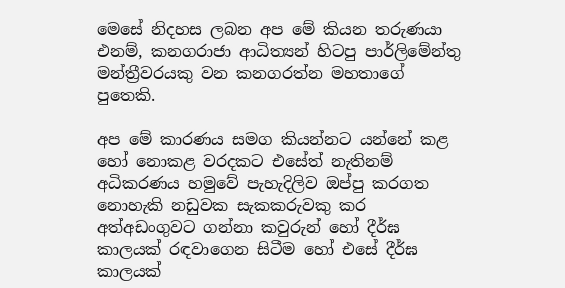මෙසේ නිදහස ලබන අප මේ කියන තරුණයා එනම්, කනගරාජා ආධිත්‍යන් හිටපු පාර්ලිමේන්තු මන්ත්‍රීවරයකු වන කනගරත්න මහතාගේ පුතෙකි.

අප මේ කාරණය සමග කියන්නට යන්නේ කළ හෝ නොකළ වරදකට එසේත් නැතිනම් අධිකරණය හමුවේ පැහැදිලිව ඔප්පු කරගත නොහැකි නඩුවක සැකකරුවකු කර අත්අඩංගුවට ගන්නා කවුරුන් හෝ දීර්ඝ කාලයක් රඳවාගෙන සිටීම හෝ එසේ දීර්ඝ කාලයක්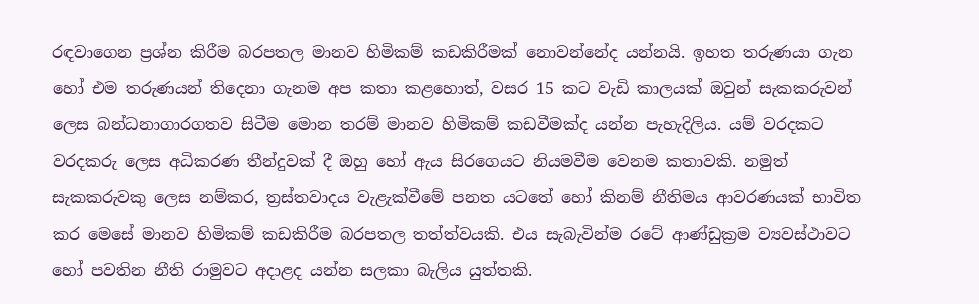රඳවාගෙන ප්‍රශ්න කිරීම බරපතල මානව හිමිකම් කඩකිරීමක් නොවන්නේද යන්නයි. ඉහත තරුණයා ගැන හෝ එම තරුණයන් තිදෙනා ගැනම අප කතා කළහොත්, වසර 15 කට වැඩි කාලයක් ඔවුන් සැකකරුවන් ලෙස බන්ධනාගාරගතව සිටීම මොන තරම් මානව හිමිකම් කඩවීමක්ද යන්න පැහැදිලිය. යම් වරදකට වරදකරු ලෙස අධිකරණ තීන්දුවක් දී ඔහු හෝ ඇය සිරගෙයට නියමවීම වෙනම කතාවකි. නමුත් සැකකරුවකු ලෙස නම්කර, ත්‍රස්තවාදය වැළැක්වීමේ පනත යටතේ හෝ කිනම් නීතිමය ආවරණයක් භාවිත කර මෙසේ මානව හිමිකම් කඩකිරීම බරපතල තත්ත්වයකි. එය සැබැවින්ම රටේ ආණ්ඩුක්‍රම ව්‍යවස්ථාවට හෝ පවතින නීති රාමුවට අදාළද යන්න සලකා බැලිය යුත්තකි.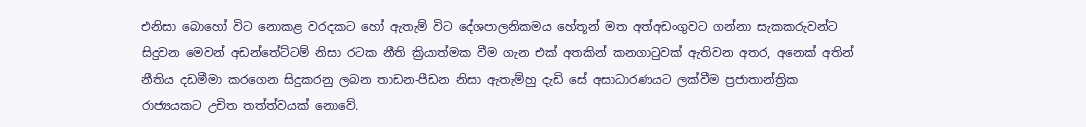එනිසා බොහෝ විට නොකළ වරදකට හෝ ඇතැම් විට දේශපාලනිකමය හේතූන් මත අත්අඩංගුවට ගන්නා සැකකරුවන්ට සිදුවන මෙවන් අඩන්තේට්ටම් නිසා රටක නීති ක්‍රියාත්මක වීම ගැන එක් අතකින් කනගාටුවක් ඇතිවන අතර, අනෙක් අතින් නීතිය දඩමීමා කරගෙන සිදුකරනු ලබන තාඩන-පීඩන නිසා ඇතැම්හු දැඩි සේ අසාධාරණයට ලක්වීම ප්‍රජාතාන්ත්‍රික රාජ්‍යයකට උචිත තත්ත්වයක් නොවේ.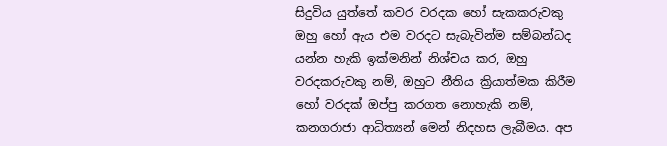සිදුවිය යුත්තේ කවර වරදක හෝ සැකකරුවකු ඔහු හෝ ඇය එම වරදට සැබැවින්ම සම්බන්ධද යන්න හැකි ඉක්මනින් නිශ්චය කර, ඔහු වරදකරුවකු නම්, ඔහුට නීතිය ක්‍රියාත්මක කිරීම හෝ වරදක් ඔප්පු කරගත නොහැකි නම්, කනගරාජා ආධිත්‍යන් මෙන් නිදහස ලැබීමය. අප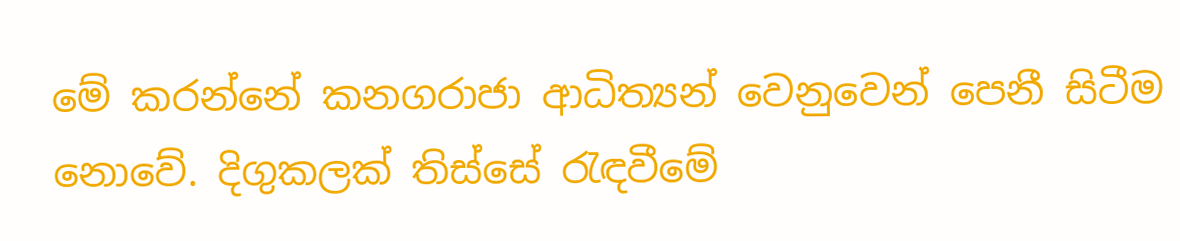මේ කරන්නේ කනගරාජා ආධිත්‍යන් වෙනුවෙන් පෙනී සිටීම නොවේ. දිගුකලක් තිස්සේ රැඳවීමේ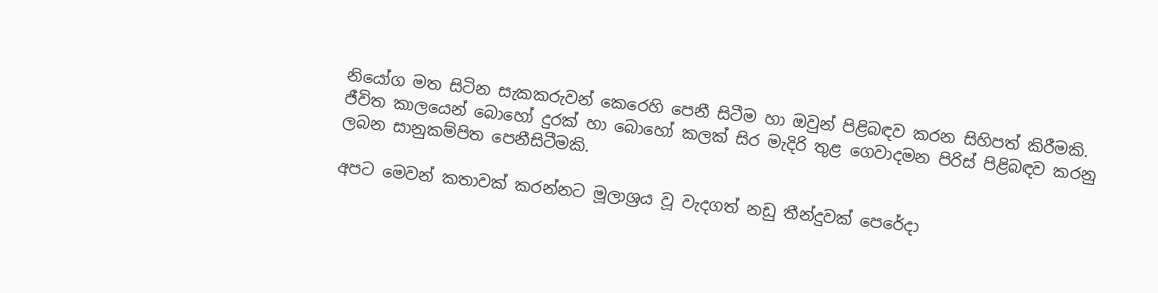නියෝග මත සිටින සැකකරුවන් කෙරෙහි පෙනී සිටීම හා ඔවුන් පිළිබඳව කරන සිහිපත් කිරීමකි. ජීවිත කාලයෙන් බොහෝ දුරක් හා බොහෝ කලක් සිර මැදිරි තුළ ගෙවාදමන පිරිස් පිළිබඳව කරනු ලබන සානුකම්පිත පෙනීසිටීමකි.

අපට මෙවන් කතාවක් කරන්නට මූලාශ්‍රය වූ වැදගත් නඩු තීන්දුවක් පෙරේදා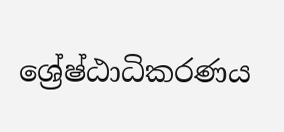ශ්‍රේෂ්ඨාධිකරණය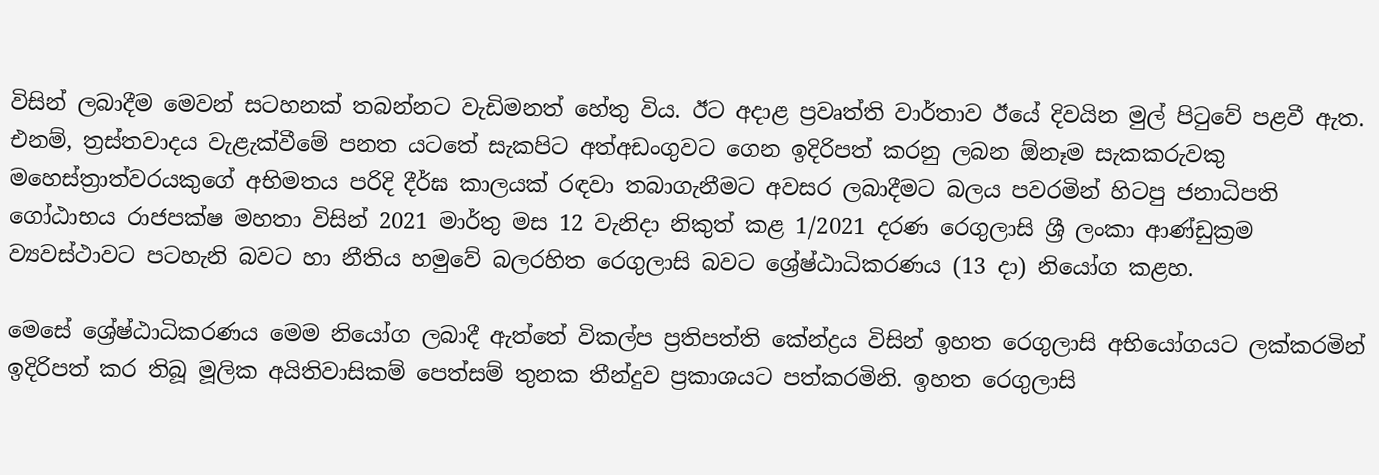විසින් ලබාදීම මෙවන් සටහනක් තබන්නට වැඩිමනත් හේතු විය. ඊට අදාළ ප්‍රවෘත්ති වාර්තාව ඊයේ දිවයින මුල් පිටුවේ පළවී ඇත. එනම්, ත්‍රස්තවාදය වැළැක්වීමේ පනත යටතේ සැකපිට අත්අඩංගුවට ගෙන ඉදිරිපත් කරනු ලබන ඕනෑම සැකකරුවකු මහෙස්ත්‍රාත්වරයකුගේ අභිමතය පරිදි දීර්ඝ කාලයක් රඳවා තබාගැනීමට අවසර ලබාදීමට බලය පවරමින් හිටපු ජනාධිපති ගෝඨාභය රාජපක්ෂ මහතා විසින් 2021 මාර්තු මස 12 වැනිදා නිකුත් කළ 1/2021 දරණ රෙගුලාසි ශ්‍රී ලංකා ආණ්ඩුක්‍රම ව්‍යවස්ථාවට පටහැනි බවට හා නීතිය හමුවේ බලරහිත රෙගුලාසි බවට ශ්‍රේෂ්ඨාධිකරණය (13 දා) නියෝග කළහ.

මෙසේ ශ්‍රේෂ්ඨාධිකරණය මෙම නියෝග ලබාදී ඇත්තේ විකල්ප ප්‍රතිපත්ති කේන්ද්‍රය විසින් ඉහත රෙගුලාසි අභියෝගයට ලක්කරමින් ඉදිරිපත් කර තිබූ මූලික අයිතිවාසිකම් පෙත්සම් තුනක තීන්දුව ප්‍රකාශයට පත්කරමිනි. ඉහත රෙගුලාසි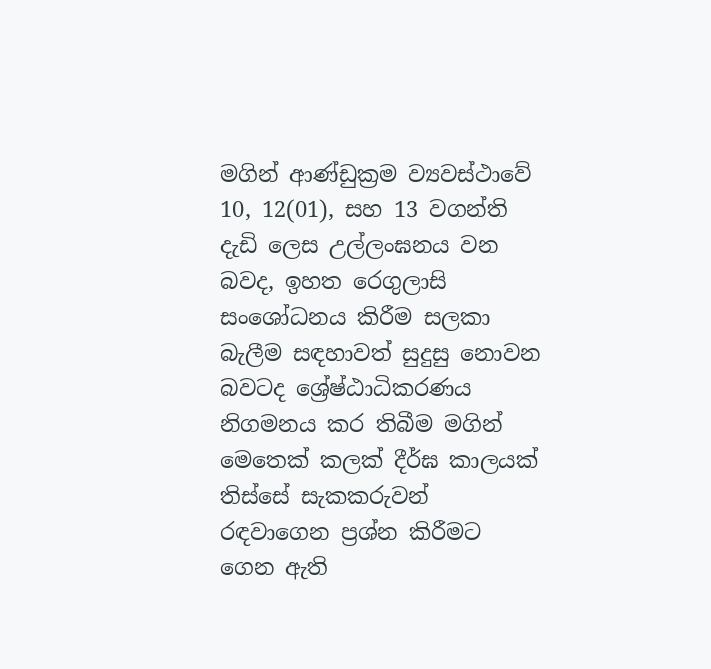මගින් ආණ්ඩුක්‍රම ව්‍යවස්ථාවේ 10, 12(01), සහ 13 වගන්ති දැඩි ලෙස උල්ලංඝනය වන බවද, ඉහත රෙගුලාසි සංශෝධනය කිරීම සලකා බැලීම සඳහාවත් සුදුසු නොවන බවටද ශ්‍රේෂ්ඨාධිකරණය නිගමනය කර තිබීම මගින් මෙතෙක් කලක් දීර්ඝ කාලයක් තිස්සේ සැකකරුවන් රඳවාගෙන ප්‍රශ්න කිරීමට ගෙන ඇති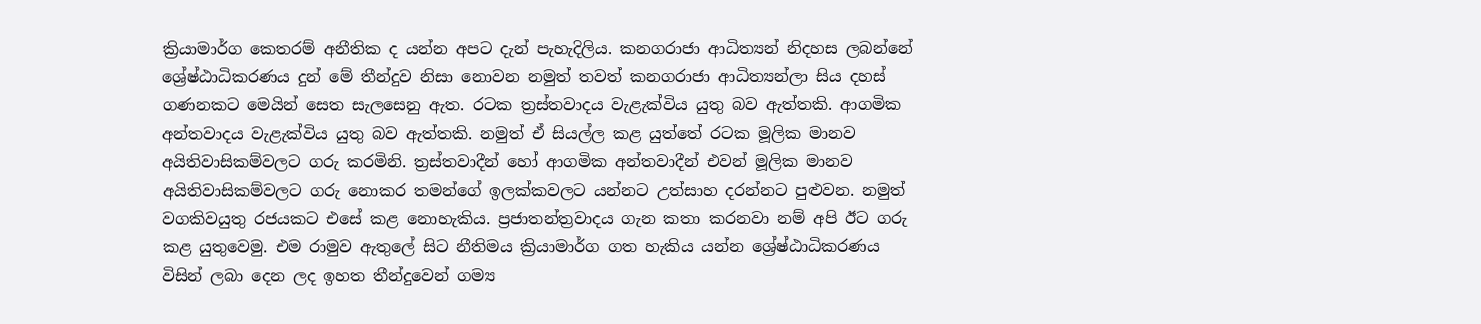ක්‍රියාමාර්ග කෙතරම් අනීතික ද යන්න අපට දැන් පැහැදිලිය. කනගරාජා ආධිත්‍යන් නිදහස ලබන්නේ ශ්‍රේෂ්ඨාධිකරණය දුන් මේ තීන්දුව නිසා නොවන නමුත් තවත් කනගරාජා ආධිත්‍යන්ලා සිය දහස් ගණනකට මෙයින් සෙත සැලසෙනු ඇත. රටක ත්‍රස්තවාදය වැළැක්විය යුතු බව ඇත්තකි. ආගමික අන්තවාදය වැළැක්විය යුතු බව ඇත්තකි. නමුත් ඒ සියල්ල කළ යුත්තේ රටක මූලික මානව අයිතිවාසිකම්වලට ගරු කරමිනි. ත්‍රස්තවාදීන් හෝ ආගමික අන්තවාදීන් එවන් මූලික මානව අයිතිවාසිකම්වලට ගරු නොකර තමන්ගේ ඉලක්කවලට යන්නට උත්සාහ දරන්නට පුළුවන. නමුත් වගකිවයුතු රජයකට එසේ කළ නොහැකිය. ප්‍රජාතන්ත්‍රවාදය ගැන කතා කරනවා නම් අපි ඊට ගරු කළ යුතුවෙමු. එම රාමුව ඇතුලේ සිට නීතිමය ක්‍රියාමාර්ග ගත හැකිය යන්න ශ්‍රේෂ්ඨාධිකරණය විසින් ලබා දෙන ලද ඉහත තීන්දුවෙන් ගම්‍ය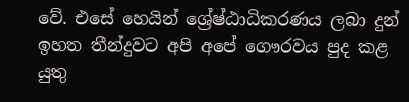වේ. එසේ හෙයින් ශ්‍රේෂ්ඨාධිකරණය ලබා දුන් ඉහත තීන්දුවට අපි අපේ ගෞරවය පුද කළ යුතු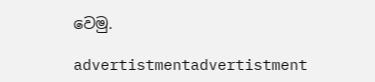වෙමු.

advertistmentadvertistment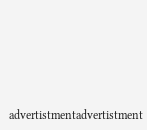advertistmentadvertistment